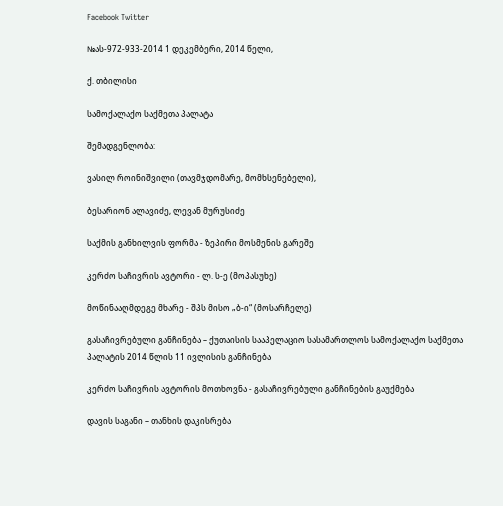Facebook Twitter

№ას-972-933-2014 1 დეკემბერი, 2014 წელი,

ქ. თბილისი

სამოქალაქო საქმეთა პალატა

შემადგენლობა:

ვასილ როინიშვილი (თავმჯდომარე, მომხსენებელი),

ბესარიონ ალავიძე, ლევან მურუსიძე

საქმის განხილვის ფორმა - ზეპირი მოსმენის გარეშე

კერძო საჩივრის ავტორი - ლ. ს-ე (მოპასუხე)

მოწინააღმდეგე მხარე - შპს მისო „ბ-ი“ (მოსარჩელე)

გასაჩივრებული განჩინება – ქუთაისის სააპელაციო სასამართლოს სამოქალაქო საქმეთა პალატის 2014 წლის 11 ივლისის განჩინება

კერძო საჩივრის ავტორის მოთხოვნა - გასაჩივრებული განჩინების გაუქმება

დავის საგანი – თანხის დაკისრება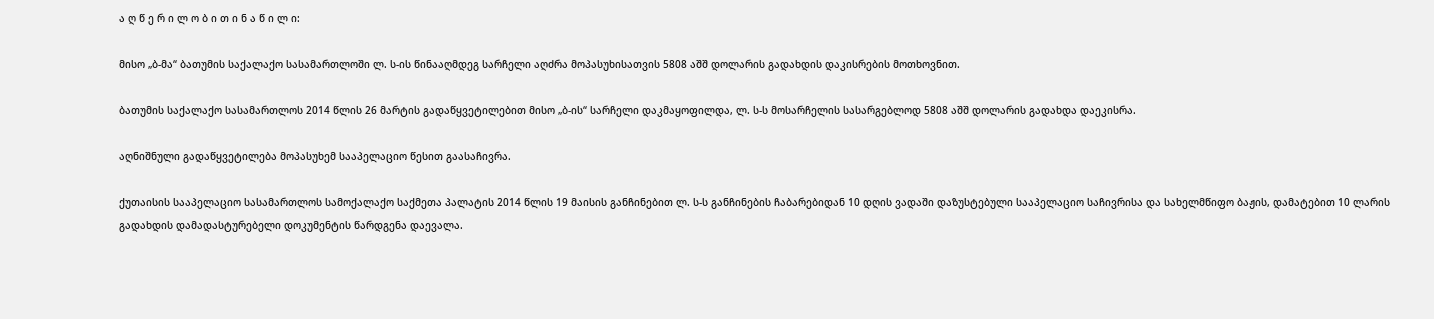ა ღ წ ე რ ი ლ ო ბ ი თ ი ნ ა წ ი ლ ი:

მისო „ბ-მა“ ბათუმის საქალაქო სასამართლოში ლ. ს-ის წინააღმდეგ სარჩელი აღძრა მოპასუხისათვის 5808 აშშ დოლარის გადახდის დაკისრების მოთხოვნით.

ბათუმის საქალაქო სასამართლოს 2014 წლის 26 მარტის გადაწყვეტილებით მისო „ბ-ის“ სარჩელი დაკმაყოფილდა, ლ. ს-ს მოსარჩელის სასარგებლოდ 5808 აშშ დოლარის გადახდა დაეკისრა.

აღნიშნული გადაწყვეტილება მოპასუხემ სააპელაციო წესით გაასაჩივრა.

ქუთაისის სააპელაციო სასამართლოს სამოქალაქო საქმეთა პალატის 2014 წლის 19 მაისის განჩინებით ლ. ს-ს განჩინების ჩაბარებიდან 10 დღის ვადაში დაზუსტებული სააპელაციო საჩივრისა და სახელმწიფო ბაჟის, დამატებით 10 ლარის გადახდის დამადასტურებელი დოკუმენტის წარდგენა დაევალა.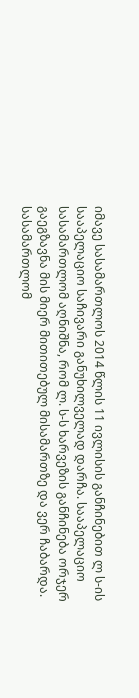იმავე სასამართლოს 2014 წლის 11 ივლისის განჩინებით ლ ს-ის სააპელაციო საჩივარი განუხილველად დარჩა. სააპელაციო სასამართლომ აღნიშნა, რომ ლ. ს-ს ხარვეზის განჩინება ორჯერ გაეგზავნა მის მიერ მითითებულ მისამართზე და ვერ ჩაბარდა. სასამართლომ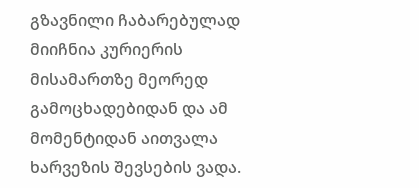გზავნილი ჩაბარებულად მიიჩნია კურიერის მისამართზე მეორედ გამოცხადებიდან და ამ მომენტიდან აითვალა ხარვეზის შევსების ვადა.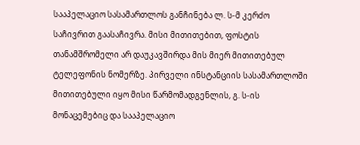სააპელაციო სასამართლოს განჩინება ლ. ს-მ კერძო საჩივრით გაასაჩივრა. მისი მითითებით, ფოსტის თანამშრომელი არ დაუკავშირდა მის მიერ მითითებულ ტელეფონის ნომერზე. პირველი ინსტანციის სასამართლოში მითითებული იყო მისი წარმომადგენლის, გ. ს-ის მონაცემებიც და სააპელაციო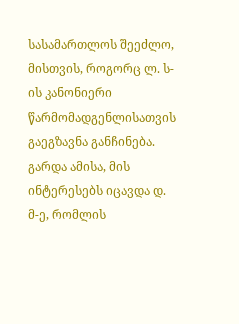სასამართლოს შეეძლო, მისთვის, როგორც ლ. ს-ის კანონიერი წარმომადგენლისათვის გაეგზავნა განჩინება. გარდა ამისა, მის ინტერესებს იცავდა დ. მ-ე, რომლის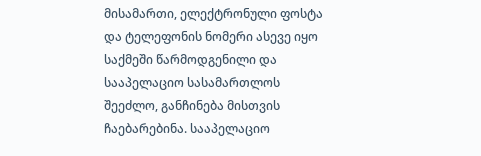მისამართი, ელექტრონული ფოსტა და ტელეფონის ნომერი ასევე იყო საქმეში წარმოდგენილი და სააპელაციო სასამართლოს შეეძლო, განჩინება მისთვის ჩაებარებინა. სააპელაციო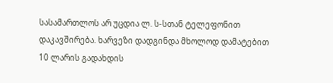სასამართლოს არ უცდია ლ. ს-სთან ტელეფონით დაკავშირება. ხარვეზი დადგინდა მხოლოდ დამატებით 10 ლარის გადახდის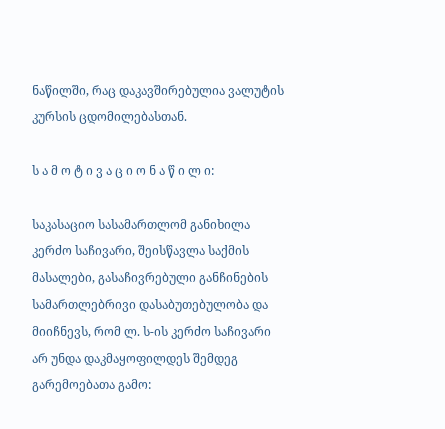ნაწილში, რაც დაკავშირებულია ვალუტის კურსის ცდომილებასთან.

ს ა მ ო ტ ი ვ ა ც ი ო ნ ა წ ი ლ ი:

საკასაციო სასამართლომ განიხილა კერძო საჩივარი, შეისწავლა საქმის მასალები, გასაჩივრებული განჩინების სამართლებრივი დასაბუთებულობა და მიიჩნევს, რომ ლ. ს-ის კერძო საჩივარი არ უნდა დაკმაყოფილდეს შემდეგ გარემოებათა გამო: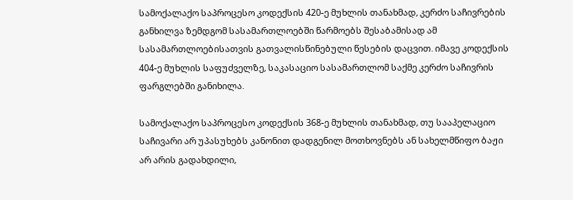სამოქალაქო საპროცესო კოდექსის 420-ე მუხლის თანახმად, კერძო საჩივრების განხილვა ზემდგომ სასამართლოებში წარმოებს შესაბამისად ამ სასამართლოებისათვის გათვალისწინებული წესების დაცვით. იმავე კოდექსის 404-ე მუხლის საფუძველზე, საკასაციო სასამართლომ საქმე კერძო საჩივრის ფარგლებში განიხილა.

სამოქალაქო საპროცესო კოდექსის 368-ე მუხლის თანახმად, თუ სააპელაციო საჩივარი არ უპასუხებს კანონით დადგენილ მოთხოვნებს ან სახელმწიფო ბაჟი არ არის გადახდილი,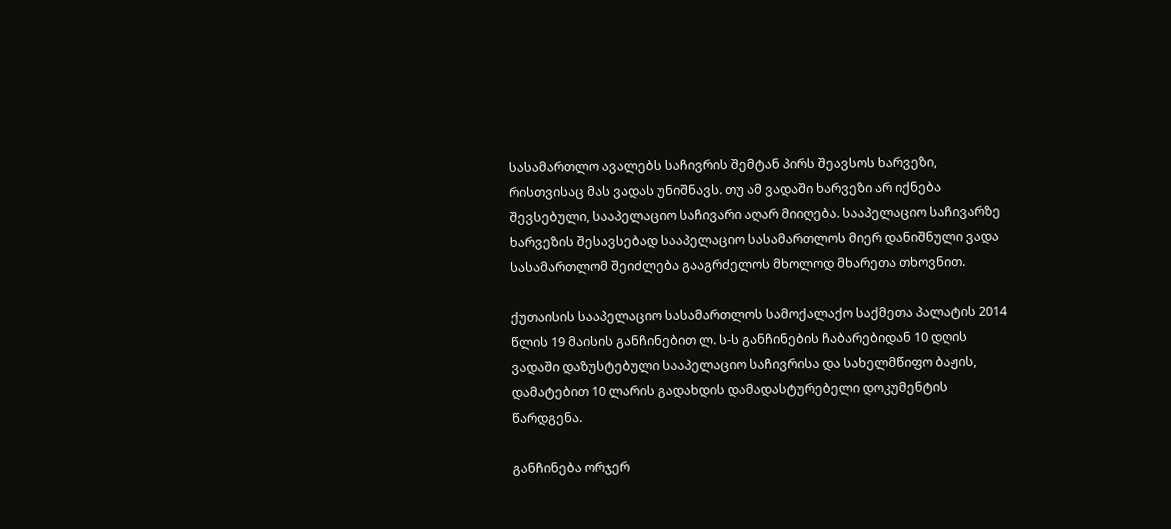სასამართლო ავალებს საჩივრის შემტან პირს შეავსოს ხარვეზი, რისთვისაც მას ვადას უნიშნავს. თუ ამ ვადაში ხარვეზი არ იქნება შევსებული, სააპელაციო საჩივარი აღარ მიიღება. სააპელაციო საჩივარზე ხარვეზის შესავსებად სააპელაციო სასამართლოს მიერ დანიშნული ვადა სასამართლომ შეიძლება გააგრძელოს მხოლოდ მხარეთა თხოვნით.

ქუთაისის სააპელაციო სასამართლოს სამოქალაქო საქმეთა პალატის 2014 წლის 19 მაისის განჩინებით ლ. ს-ს განჩინების ჩაბარებიდან 10 დღის ვადაში დაზუსტებული სააპელაციო საჩივრისა და სახელმწიფო ბაჟის, დამატებით 10 ლარის გადახდის დამადასტურებელი დოკუმენტის წარდგენა.

განჩინება ორჯერ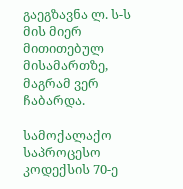გაეგზავნა ლ. ს-ს მის მიერ მითითებულ მისამართზე, მაგრამ ვერ ჩაბარდა.

სამოქალაქო საპროცესო კოდექსის 70-ე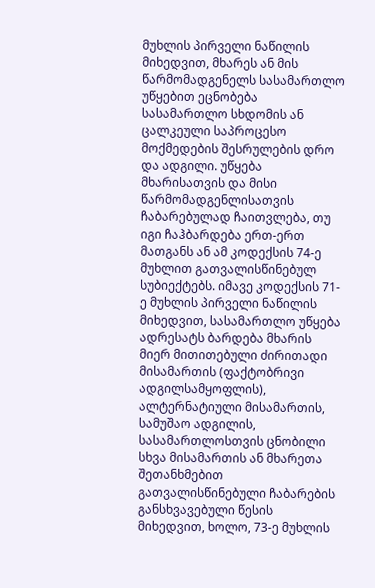მუხლის პირველი ნაწილის მიხედვით, მხარეს ან მის წარმომადგენელს სასამართლო უწყებით ეცნობება სასამართლო სხდომის ან ცალკეული საპროცესო მოქმედების შესრულების დრო და ადგილი. უწყება მხარისათვის და მისი წარმომადგენლისათვის ჩაბარებულად ჩაითვლება, თუ იგი ჩაჰბარდება ერთ-ერთ მათგანს ან ამ კოდექსის 74-ე მუხლით გათვალისწინებულ სუბიექტებს. იმავე კოდექსის 71-ე მუხლის პირველი ნაწილის მიხედვით, სასამართლო უწყება ადრესატს ბარდება მხარის მიერ მითითებული ძირითადი მისამართის (ფაქტობრივი ადგილსამყოფლის), ალტერნატიული მისამართის, სამუშაო ადგილის, სასამართლოსთვის ცნობილი სხვა მისამართის ან მხარეთა შეთანხმებით გათვალისწინებული ჩაბარების განსხვავებული წესის მიხედვით, ხოლო, 73-ე მუხლის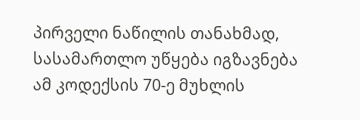პირველი ნაწილის თანახმად, სასამართლო უწყება იგზავნება ამ კოდექსის 70-ე მუხლის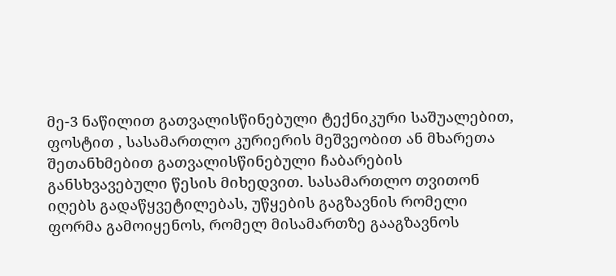მე-3 ნაწილით გათვალისწინებული ტექნიკური საშუალებით, ფოსტით , სასამართლო კურიერის მეშვეობით ან მხარეთა შეთანხმებით გათვალისწინებული ჩაბარების განსხვავებული წესის მიხედვით. სასამართლო თვითონ იღებს გადაწყვეტილებას, უწყების გაგზავნის რომელი ფორმა გამოიყენოს, რომელ მისამართზე გააგზავნოს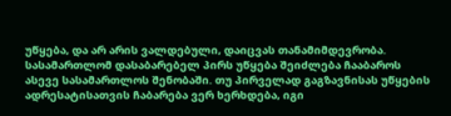უწყება, და არ არის ვალდებული, დაიცვას თანამიმდევრობა. სასამართლომ დასაბარებელ პირს უწყება შეიძლება ჩააბაროს ასევე სასამართლოს შენობაში. თუ პირველად გაგზავნისას უწყების ადრესატისათვის ჩაბარება ვერ ხერხდება, იგი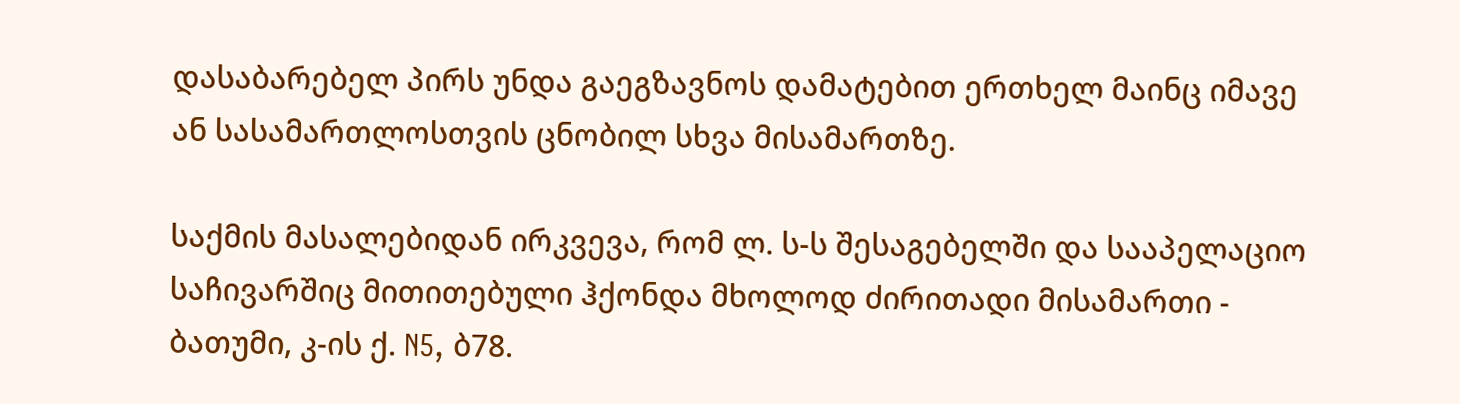დასაბარებელ პირს უნდა გაეგზავნოს დამატებით ერთხელ მაინც იმავე ან სასამართლოსთვის ცნობილ სხვა მისამართზე.

საქმის მასალებიდან ირკვევა, რომ ლ. ს-ს შესაგებელში და სააპელაციო საჩივარშიც მითითებული ჰქონდა მხოლოდ ძირითადი მისამართი - ბათუმი, კ-ის ქ. N5, ბ78.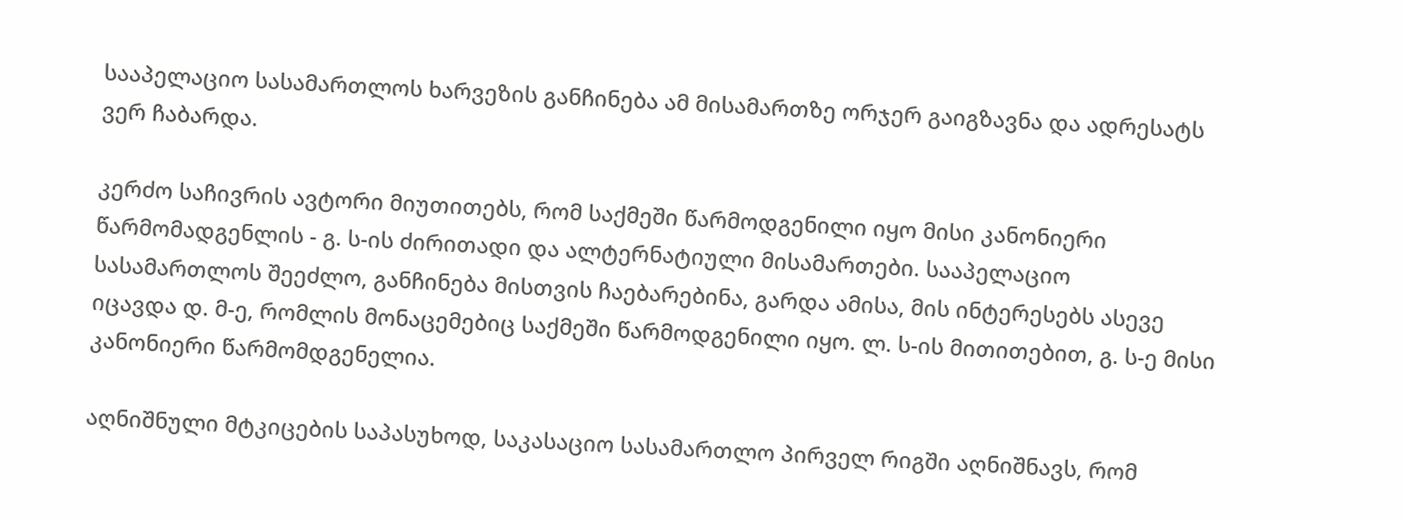სააპელაციო სასამართლოს ხარვეზის განჩინება ამ მისამართზე ორჯერ გაიგზავნა და ადრესატს ვერ ჩაბარდა.

კერძო საჩივრის ავტორი მიუთითებს, რომ საქმეში წარმოდგენილი იყო მისი კანონიერი წარმომადგენლის - გ. ს-ის ძირითადი და ალტერნატიული მისამართები. სააპელაციო სასამართლოს შეეძლო, განჩინება მისთვის ჩაებარებინა, გარდა ამისა, მის ინტერესებს ასევე იცავდა დ. მ-ე, რომლის მონაცემებიც საქმეში წარმოდგენილი იყო. ლ. ს-ის მითითებით, გ. ს-ე მისი კანონიერი წარმომდგენელია.

აღნიშნული მტკიცების საპასუხოდ, საკასაციო სასამართლო პირველ რიგში აღნიშნავს, რომ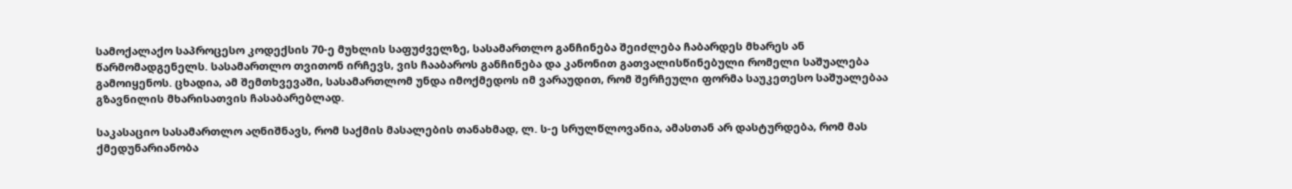სამოქალაქო საპროცესო კოდექსის 70-ე მუხლის საფუძველზე, სასამართლო განჩინება შეიძლება ჩაბარდეს მხარეს ან წარმომადგენელს. სასამართლო თვითონ ირჩევს, ვის ჩააბაროს განჩინება და კანონით გათვალისწინებული რომელი საშუალება გამოიყენოს. ცხადია, ამ შემთხვევაში, სასამართლომ უნდა იმოქმედოს იმ ვარაუდით, რომ შერჩეული ფორმა საუკეთესო საშუალებაა გზავნილის მხარისათვის ჩასაბარებლად.

საკასაციო სასამართლო აღნიშნავს, რომ საქმის მასალების თანახმად, ლ. ს-ე სრულწლოვანია, ამასთან არ დასტურდება, რომ მას ქმედუნარიანობა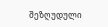შეზღუდული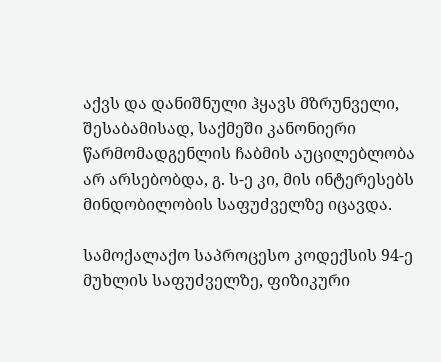აქვს და დანიშნული ჰყავს მზრუნველი, შესაბამისად, საქმეში კანონიერი წარმომადგენლის ჩაბმის აუცილებლობა არ არსებობდა, გ. ს-ე კი, მის ინტერესებს მინდობილობის საფუძველზე იცავდა.

სამოქალაქო საპროცესო კოდექსის 94-ე მუხლის საფუძველზე, ფიზიკური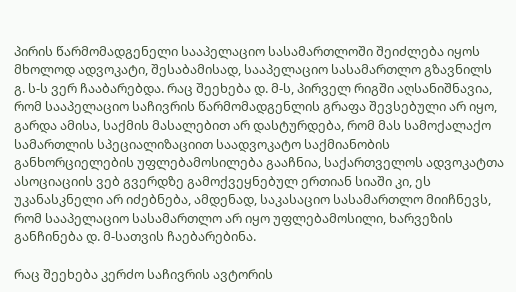პირის წარმომადგენელი სააპელაციო სასამართლოში შეიძლება იყოს მხოლოდ ადვოკატი, შესაბამისად, სააპელაციო სასამართლო გზავნილს გ. ს-ს ვერ ჩააბარებდა. რაც შეეხება დ. მ-ს, პირველ რიგში აღსანიშნავია, რომ სააპელაციო საჩივრის წარმომადგენლის გრაფა შევსებული არ იყო, გარდა ამისა, საქმის მასალებით არ დასტურდება, რომ მას სამოქალაქო სამართლის სპეციალიზაციით საადვოკატო საქმიანობის განხორციელების უფლებამოსილება გააჩნია, საქართველოს ადვოკატთა ასოციაციის ვებ გვერდზე გამოქვეყნებულ ერთიან სიაში კი, ეს უკანასკნელი არ იძებნება, ამდენად, საკასაციო სასამართლო მიიჩნევს, რომ სააპელაციო სასამართლო არ იყო უფლებამოსილი, ხარვეზის განჩინება დ. მ-სათვის ჩაებარებინა.

რაც შეეხება კერძო საჩივრის ავტორის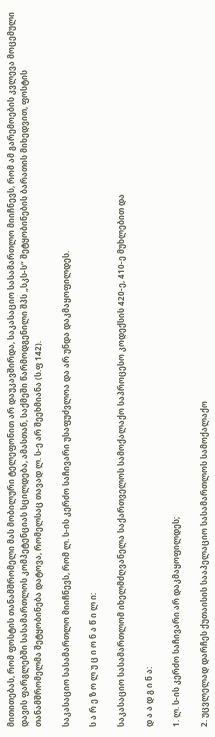მითითებას, რომ ფოსტის თანამშრომელი მას მობილური ტელეფონით არ დაუკავშირდა, საკასაციო სასამართლო მიიჩნევს, რომ ამ გარემოების კვლევა მოცემული დავის ფარგლებში სასამართლოს კომპეტენციას სცილდება, ამასთან, საქმეში წარმოდგენილი შპს „სკს-ს“ შეტყობინების ბარათის მიხედვით, ფოსტის თანამშრომელმა შეტყობინება დატოვა, რომელსაც თავად ლ. ს-ე არ შეეხმიანა (ს.ფ 142).

საკასაციო სასამართლო მიიჩნევს, რომ ლ. ს-ის კერძო საჩივარი უსაფუძვლოა და არ უნდა დაკმაყოფილდეს.

ს ა რ ე ზ ო ლ უ ც ი ო ნ ა წ ი ლ ი:

საკასაციო სასამართლომ იხელმძღვანელა საქართველოს სამოქალაქო საპროცესო კოდექსის 420-ე, 410-ე მუხლებით და

დ ა ა დ გ ი ნ ა:

1. ლ. ს-ის კერძო საჩივარი არ დაკმაყოფილდეს;

2. უცვლელად დარჩეს ქუთაისის სააპელაციო სასამართლოს სამოქალაქო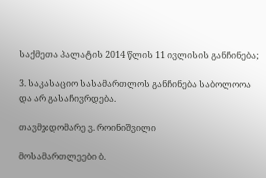საქმეთა პალატის 2014 წლის 11 ივლისის განჩინება;

3. საკასაციო სასამართლოს განჩინება საბოლოოა და არ გასაჩივრდება.

თავმჯდომარე ვ. როინიშვილი

მოსამართლეები ბ.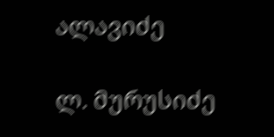ალავიძე

ლ. მურუსიძე